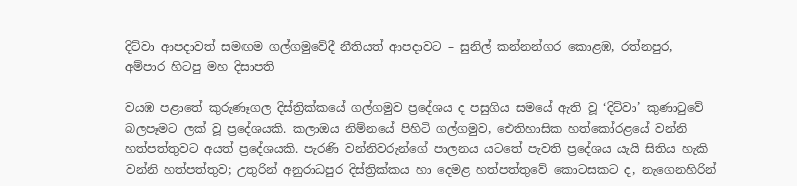දිට්වා ආපදාවත් සමඟම ගල්ගමුවේදී නීතියත් ආපදාවට – සුනිල් කන්නන්ගර කොළඹ, රත්නපුර, අම්පාර හිටපු මහ දිසාපති

වයඹ පළාතේ කුරුණෑගල දිස්ත්‍රික්කයේ ගල්ගමුව ප්‍රදේශය ද පසුගිය සමයේ ඇති වූ ‘දිට්වා’ කුණාටුවේ බලපෑමට ලක් වූ ප්‍රදේශයකි. කලාඔය නිම්නයේ පිහිටි ගල්ගමුව, ඓතිහාසික හත්කෝරළයේ වන්නි හත්පත්තුවට අයත් ප්‍රදේශයකි. පැරණි වන්නිවරුන්ගේ පාලනය යටතේ පැවති ප්‍රදේශය යැයි සිතිය හැකි වන්නි හත්පත්තුව; උතුරින් අනුරාධපුර දිස්ත්‍රික්කය හා දෙමළ හත්පත්තුවේ කොටසකට ද, නැගෙනහිරින්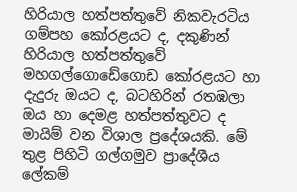හිරියාල හත්පත්තුවේ නිකවැරටිය ගම්පහ කෝරළයට ද, දකුණින් හිරියාල හත්පත්තුවේ මහගල්ගොඩේගොඩ කෝරළයට හා දැදුරු ඔයට ද, බටහිරින් රතඹලා ඔය හා දෙමළ හත්පත්තුවට ද මායිම් වන විශාල ප්‍රදේශයකි. මේ තුළ පිහිටි ගල්ගමුව ප්‍රාදේශීය ලේකම්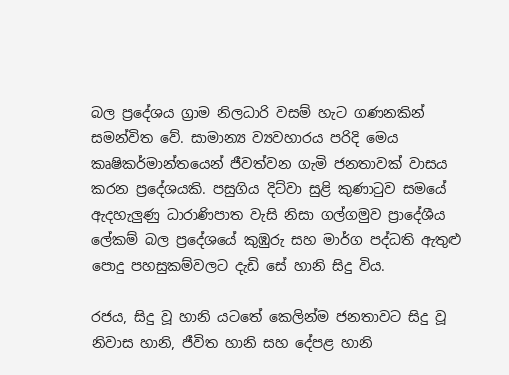බල ප්‍රදේශය ග්‍රාම නිලධාරි වසම් හැට ගණනකින් සමන්විත වේ. සාමාන්‍ය ව්‍යවහාරය පරිදි මෙය කෘෂිකර්මාන්තයෙන් ජීවත්වන ගැමි ජනතාවක් වාසය කරන ප්‍රදේශයකි. පසුගිය දිට්වා සුළි කුණාටුව සමයේ ඇදහැලුණු ධාරාණිපාත වැසි නිසා ගල්ගමුව ප්‍රාදේශීය ලේකම් බල ප්‍රදේශයේ කුඹුරු සහ මාර්ග පද්ධති ඇතුළු පොදු පහසුකම්වලට දැඩි සේ හානි සිදු විය.

රජය, සිදු වූ හානි යටතේ කෙලින්ම ජනතාවට සිදු වූ නිවාස හානි, ජීවිත හානි සහ දේපළ හානි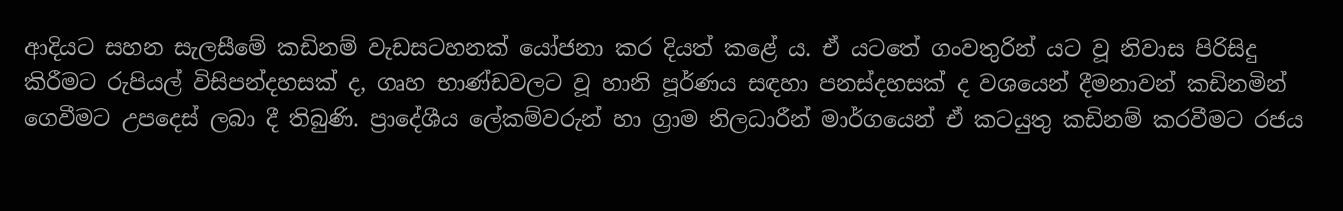ආදියට සහන සැලසීමේ කඩිනම් වැඩසටහනක් යෝජනා කර දියත් කළේ ය. ඒ යටතේ ගංවතුරින් යට වූ නිවාස පිරිසිදු කිරීමට රුපියල් විසිපන්දහසක් ද, ගෘහ භාණ්ඩවලට වූ හානි පූර්ණය සඳහා පනස්දහසක් ද වශයෙන් දීමනාවන් කඩිනමින් ගෙවීමට උපදෙස් ලබා දී තිබුණි. ප්‍රාදේශීය ලේකම්වරුන් හා ග්‍රාම නිලධාරීන් මාර්ගයෙන් ඒ කටයුතු කඩිනම් කරවීමට රජය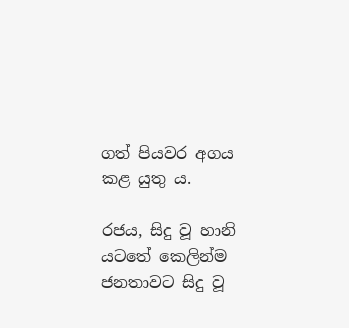ගත් පියවර අගය කළ යුතු ය.

රජය, සිදු වූ හානි යටතේ කෙලින්ම ජනතාවට සිදු වූ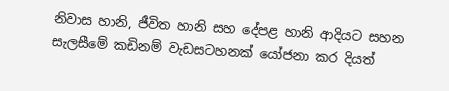නිවාස හානි, ජීවිත හානි සහ දේපළ හානි ආදියට සහන සැලසීමේ කඩිනම් වැඩසටහනක් යෝජනා කර දියත්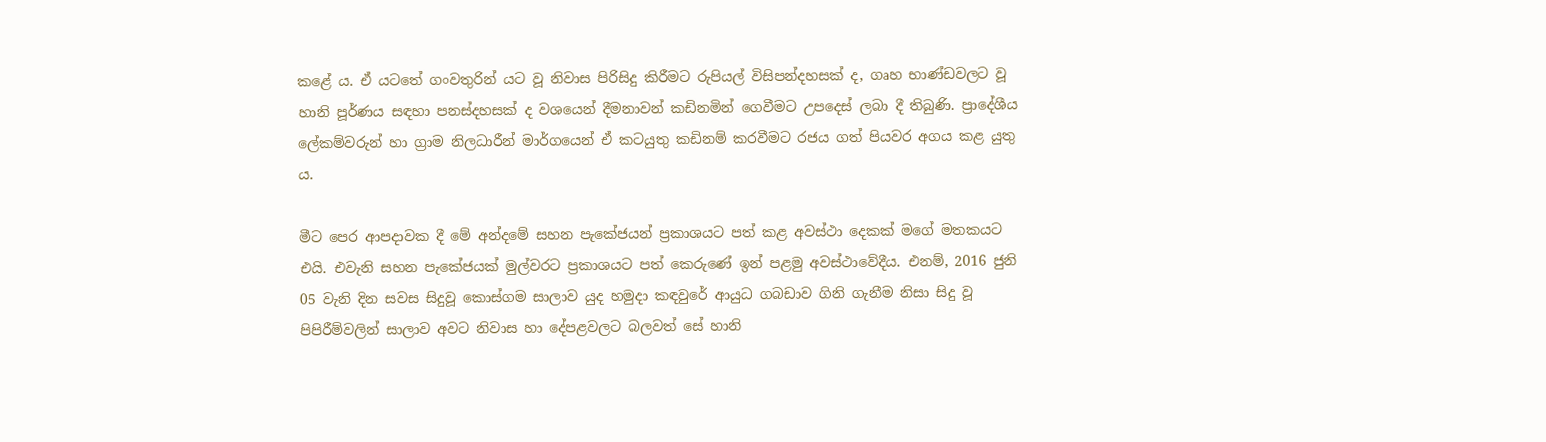කළේ ය. ඒ යටතේ ගංවතුරින් යට වූ නිවාස පිරිසිදු කිරීමට රුපියල් විසිපන්දහසක් ද, ගෘහ භාණ්ඩවලට වූ හානි පූර්ණය සඳහා පනස්දහසක් ද වශයෙන් දීමනාවන් කඩිනමින් ගෙවීමට උපදෙස් ලබා දී තිබුණි. ප්‍රාදේශීය ලේකම්වරුන් හා ග්‍රාම නිලධාරීන් මාර්ගයෙන් ඒ කටයුතු කඩිනම් කරවීමට රජය ගත් පියවර අගය කළ යුතු ය.

මීට පෙර ආපදාවක දී මේ අන්දමේ සහන පැකේජයන් ප්‍රකාශයට පත් කළ අවස්ථා දෙකක් මගේ මතකයට එයි. එවැනි සහන පැකේජයක් මුල්වරට ප්‍රකාශයට පත් කෙරුණේ ඉන් පළමු අවස්ථාවේදීය. එනම්, 2016 ජුනි 05 වැනි දින සවස සිදුවූ කොස්ගම සාලාව යුද හමුදා කඳවුරේ ආයුධ ගබඩාව ගිනි ගැනීම නිසා සිදු වූ පිපිරීම්වලින් සාලාව අවට නිවාස හා දේපළවලට බලවත් සේ හානි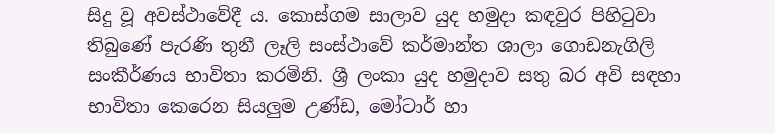සිදු වූ අවස්ථාවේදී ය. කොස්ගම සාලාව යුද හමුදා කඳවුර පිහිටුවා තිබුණේ පැරණි තුනී ලෑලි සංස්ථාවේ කර්මාන්ත ශාලා ගොඩනැගිලි සංකීර්ණය භාවිතා කරමිනි. ශ්‍රී ලංකා යුද හමුදාව සතු බර අවි සඳහා භාවිතා කෙරෙන සියලුම උණ්ඩ, මෝටාර් හා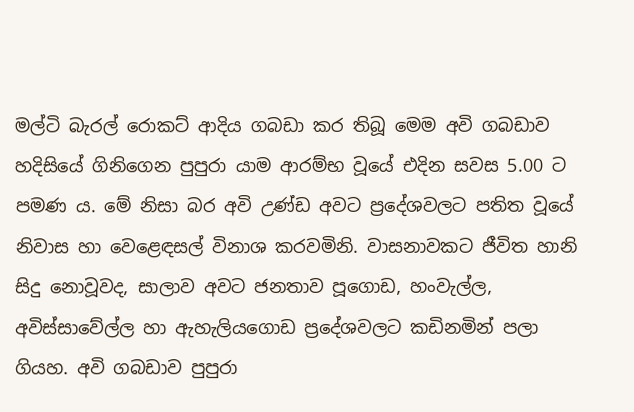මල්ටි බැරල් රොකට් ආදිය ගබඩා කර තිබූ මෙම අවි ගබඩාව හදිසියේ ගිනිගෙන පුපුරා යාම ආරම්භ වූයේ එදින සවස 5.00 ට පමණ ය. මේ නිසා බර අවි උණ්ඩ අවට ප්‍රදේශවලට පතිත වූයේ නිවාස හා වෙළෙඳසල් විනාශ කරවමිනි. වාසනාවකට ජීවිත හානි සිදු නොවූවද, සාලාව අවට ජනතාව පූගොඩ, හංවැල්ල, අවිස්සාවේල්ල හා ඇහැලියගොඩ ප්‍රදේශවලට කඩිනමින් පලා ගියහ. අවි ගබඩාව පුපුරා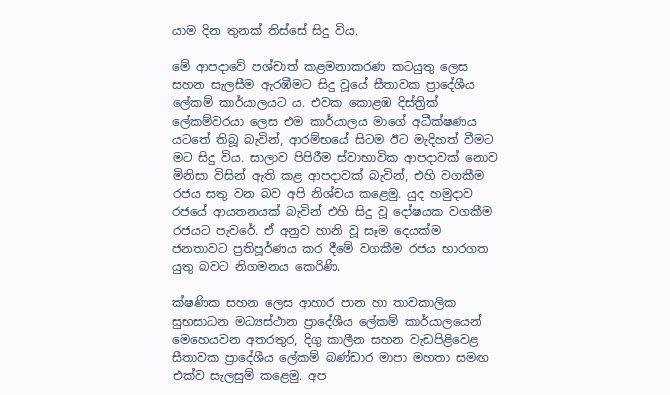යාම දින තුනක් තිස්සේ සිදු විය.

මේ ආපදාවේ පශ්චාත් කළමනාකරණ කටයුතු ලෙස සහන සැලසීම ඇරඹීමට සිදු වූයේ සීතාවක ප්‍රාදේශීය ලේකම් කාර්යාලයට ය. එවක කොළඹ දිස්ත්‍රික් ලේකම්වරයා ලෙස එම කාර්යාලය මාගේ අධීක්ෂණය යටතේ තිබූ බැවින්, ආරම්භයේ සිටම ඊට මැදිහත් වීමට මට සිදු විය. සාලාව පිපිරීම ස්වාභාවික ආපදාවක් නොව මිනිසා විසින් ඇති කළ ආපදාවක් බැවින්, එහි වගකීම රජය සතු වන බව අපි නිශ්චය කළෙමු. යුද හමුදාව රජයේ ආයතනයක් බැවින් එහි සිදු වූ දෝෂයක වගකීම රජයට පැවරේ. ඒ අනුව හානි වූ සෑම දෙයක්ම ජනතාවට ප්‍රතිපූර්ණය කර දීමේ වගකීම රජය භාරගත යුතු බවට නිගමනය කෙරිණි.

ක්ෂණික සහන ලෙස ආහාර පාන හා තාවකාලික සුභසාධන මධ්‍යස්ථාන ප්‍රාදේශීය ලේකම් කාර්යාලයෙන් මෙහෙයවන අතරතුර, දිගු කාලීන සහන වැඩපිළිවෙළ සීතාවක ප්‍රාදේශීය ලේකම් බණ්ඩාර මාපා මහතා සමඟ එක්ව සැලසුම් කළෙමු. අප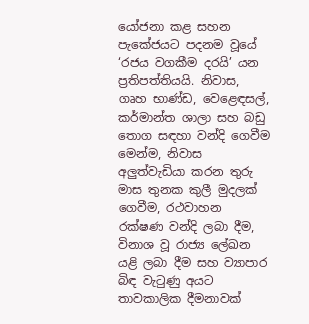යෝජනා කළ සහන පැකේජයට පදනම වූයේ ‘රජය වගකීම දරයි’ යන ප්‍රතිපත්තියයි. නිවාස, ගෘහ භාණ්ඩ, වෙළෙඳසල්, කර්මාන්ත ශාලා සහ බඩු තොග සඳහා වන්දි ගෙවීම මෙන්ම, නිවාස අලුත්වැඩියා කරන තුරු මාස තුනක කුලී මුදලක් ගෙවීම, රථවාහන රක්ෂණ වන්දි ලබා දීම, විනාශ වූ රාජ්‍ය ලේඛන යළි ලබා දීම සහ ව්‍යාපාර බිඳ වැටුණු අයට තාවකාලික දීමනාවක්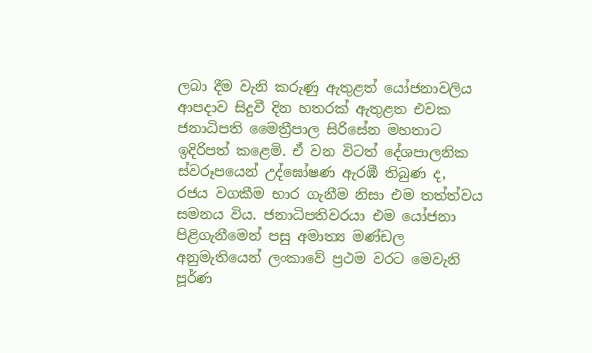ලබා දීම වැනි කරුණු ඇතුළත් යෝජනාවලිය ආපදාව සිදුවී දින හතරක් ඇතුළත එවක ජනාධිපති මෛත්‍රීපාල සිරිසේන මහතාට ඉදිරිපත් කළෙමි. ඒ වන විටත් දේශපාලනික ස්වරූපයෙන් උද්ඝෝෂණ ඇරඹී තිබුණ ද, රජය වගකීම භාර ගැනීම නිසා එම තත්ත්වය සමනය විය. ජනාධිපතිවරයා එම යෝජනා පිළිගැනීමෙන් පසු අමාත්‍ය මණ්ඩල අනුමැතියෙන් ලංකාවේ ප්‍රථම වරට මෙවැනි පූර්ණ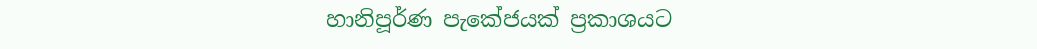හානිපූර්ණ පැකේජයක් ප්‍රකාශයට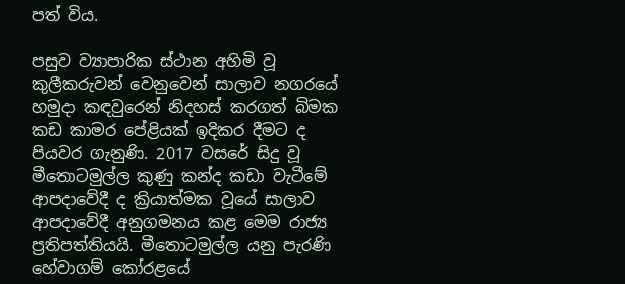පත් විය.

පසුව ව්‍යාපාරික ස්ථාන අහිමි වූ කුලීකරුවන් වෙනුවෙන් සාලාව නගරයේ හමුදා කඳවුරෙන් නිදහස් කරගත් බිමක කඩ කාමර පේළියක් ඉදිකර දීමට ද පියවර ගැනුණි. 2017 වසරේ සිදු වූ මීතොටමුල්ල කුණු කන්ද කඩා වැටීමේ ආපදාවේදී ද ක්‍රියාත්මක වූයේ සාලාව ආපදාවේදී අනුගමනය කළ මෙම රාජ්‍ය ප්‍රතිපත්තියයි. මීතොටමුල්ල යනු පැරණි හේවාගම් කෝරළයේ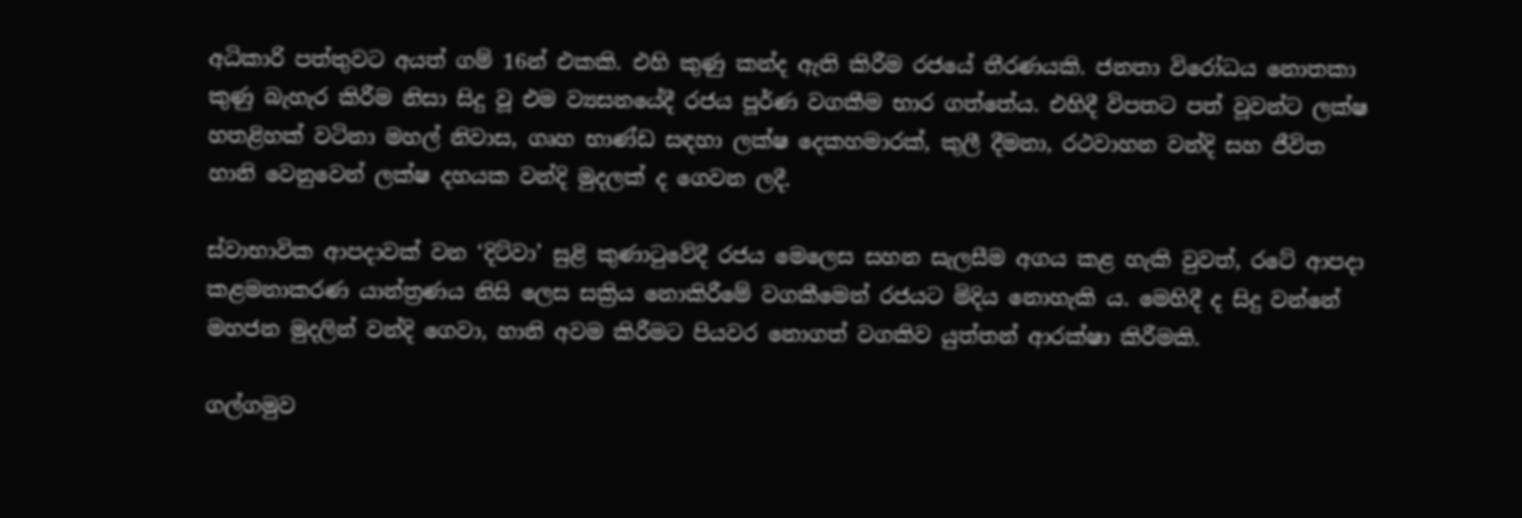අධිකාරි පත්තුවට අයත් ගම් 16න් එකකි. එහි කුණු කන්ද ඇති කිරීම රජයේ තීරණයකි. ජනතා විරෝධය නොතකා කුණු බැහැර කිරීම නිසා සිදු වූ එම ව්‍යසනයේදී රජය පූර්ණ වගකීම භාර ගත්තේය. එහිදී විපතට පත් වූවන්ට ලක්ෂ හතළිහක් වටිනා මහල් නිවාස, ගෘහ භාණ්ඩ සඳහා ලක්ෂ දෙකහමාරක්, කුලී දීමනා, රථවාහන වන්දි සහ ජීවිත හානි වෙනුවෙන් ලක්ෂ දහයක වන්දි මුදලක් ද ගෙවන ලදී.

ස්වාභාවික ආපදාවක් වන ‘දිට්වා’ සුළි කුණාටුවේදී රජය මෙලෙස සහන සැලසීම අගය කළ හැකි වුවත්, රටේ ආපදා කළමනාකරණ යාන්ත්‍රණය නිසි ලෙස සක්‍රිය නොකිරීමේ වගකීමෙන් රජයට මිදිය නොහැකි ය. මෙහිදී ද සිදු වන්නේ මහජන මුදලින් වන්දි ගෙවා, හානි අවම කිරීමට පියවර නොගත් වගකිව යුත්තන් ආරක්ෂා කිරීමකි.

ගල්ගමුව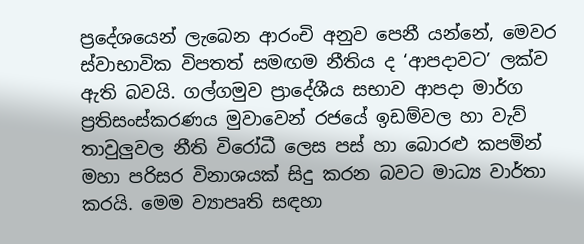ප්‍රදේශයෙන් ලැබෙන ආරංචි අනුව පෙනී යන්නේ, මෙවර ස්වාභාවික විපතත් සමඟම නීතිය ද ‘ආපදාවට’ ලක්ව ඇති බවයි. ගල්ගමුව ප්‍රාදේශීය සභාව ආපදා මාර්ග ප්‍රතිසංස්කරණය මුවාවෙන් රජයේ ඉඩම්වල හා වැව් තාවුලුවල නීති විරෝධී ලෙස පස් හා බොරළු කපමින් මහා පරිසර විනාශයක් සිදු කරන බවට මාධ්‍ය වාර්තා කරයි. මෙම ව්‍යාපෘති සඳහා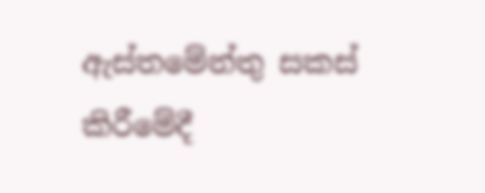ඇස්තමේන්තු සකස් කිරීමේදී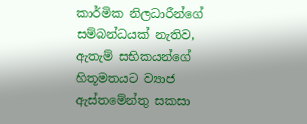කාර්මික නිලධාරීන්ගේ සම්බන්ධයක් නැතිව, ඇතැම් සභිකයන්ගේ හිතූමතයට ව්‍යාජ ඇස්තමේන්තු සකසා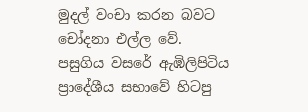මුදල් වංචා කරන බවට චෝදනා එල්ල වේ. පසුගිය වසරේ ඇඹිලිපිටිය ප්‍රාදේශීය සභාවේ හිටපු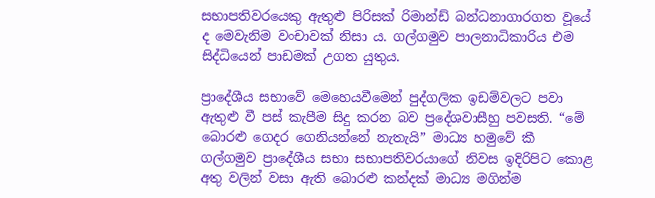සභාපතිවරයෙකු ඇතුළු පිරිසක් රිමාන්ඩ් බන්ධනාගාරගත වූයේ ද මෙවැනිම වංචාවක් නිසා ය. ගල්ගමුව පාලනාධිකාරිය එම සිද්ධියෙන් පාඩමක් උගත යුතුය.

ප්‍රාදේශීය සභාවේ මෙහෙයවීමෙන් පුද්ගලික ඉඩම්වලට පවා ඇතුළු වී පස් කැපීම සිදු කරන බව ප්‍රදේශවාසීහු පවසති. “මේ බොරළු ගෙදර ගෙනියන්නේ නැතැයි” මාධ්‍ය හමුවේ කී ගල්ගමුව ප්‍රාදේශීය සභා සභාපතිවරයාගේ නිවස ඉදිරිපිට කොළ අතු වලින් වසා ඇති බොරළු කන්දක් මාධ්‍ය මගින්ම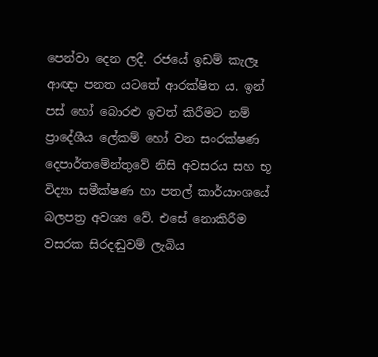පෙන්වා දෙන ලදී. රජයේ ඉඩම් කැලෑ ආඥා පනත යටතේ ආරක්ෂිත ය. ඉන් පස් හෝ බොරළු ඉවත් කිරීමට නම් ප්‍රාදේශීය ලේකම් හෝ වන සංරක්ෂණ දෙපාර්තමේන්තුවේ නිසි අවසරය සහ භූ විද්‍යා සමීක්ෂණ හා පතල් කාර්යාංශයේ බලපත්‍ර අවශ්‍ය වේ. එසේ නොකිරීම වසරක සිරදඬුවම් ලැබිය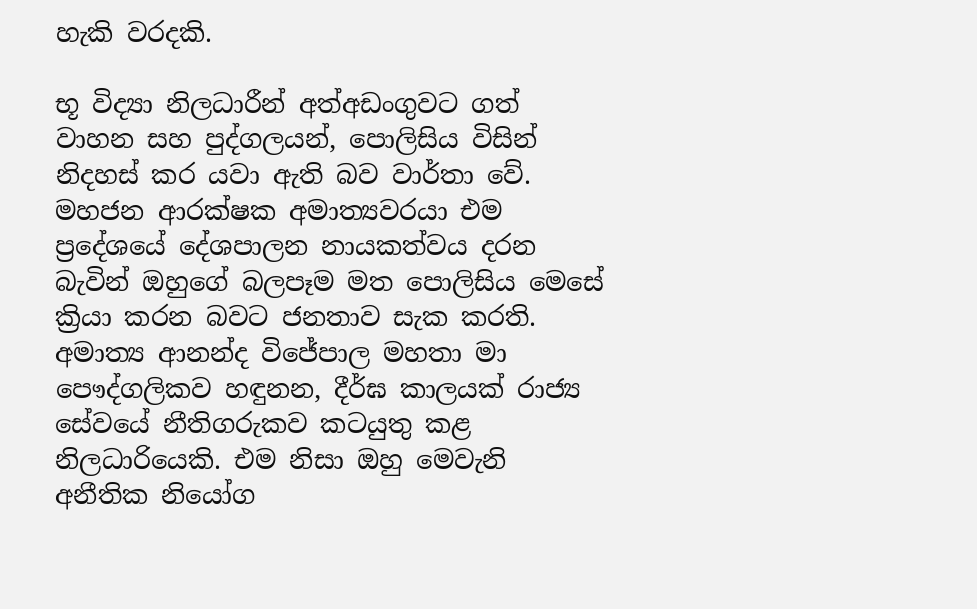හැකි වරදකි.

භූ විද්‍යා නිලධාරීන් අත්අඩංගුවට ගත් වාහන සහ පුද්ගලයන්, පොලිසිය විසින් නිදහස් කර යවා ඇති බව වාර්තා වේ. මහජන ආරක්ෂක අමාත්‍යවරයා එම ප්‍රදේශයේ දේශපාලන නායකත්වය දරන බැවින් ඔහුගේ බලපෑම මත පොලිසිය මෙසේ ක්‍රියා කරන බවට ජනතාව සැක කරති. අමාත්‍ය ආනන්ද විජේපාල මහතා මා පෞද්ගලිකව හඳුනන, දීර්ඝ කාලයක් රාජ්‍ය සේවයේ නීතිගරුකව කටයුතු කළ නිලධාරියෙකි. එම නිසා ඔහු මෙවැනි අනීතික නියෝග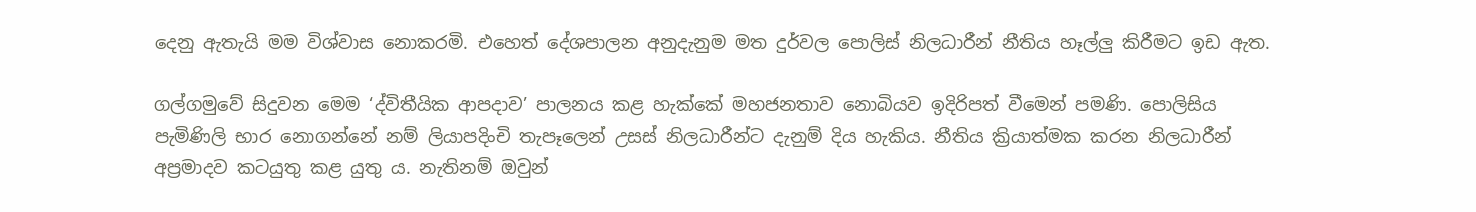දෙනු ඇතැයි මම විශ්වාස නොකරමි. එහෙත් දේශපාලන අනුදැනුම මත දුර්වල පොලිස් නිලධාරීන් නීතිය හෑල්ලු කිරීමට ඉඩ ඇත.

ගල්ගමුවේ සිදුවන මෙම ‘ද්විතීයික ආපදාව’ පාලනය කළ හැක්කේ මහජනතාව නොබියව ඉදිරිපත් වීමෙන් පමණි. පොලිසිය පැමිණිලි භාර නොගන්නේ නම් ලියාපදිංචි තැපෑලෙන් උසස් නිලධාරීන්ට දැනුම් දිය හැකිය. නීතිය ක්‍රියාත්මක කරන නිලධාරීන් අප්‍රමාදව කටයුතු කළ යුතු ය. නැතිනම් ඔවුන්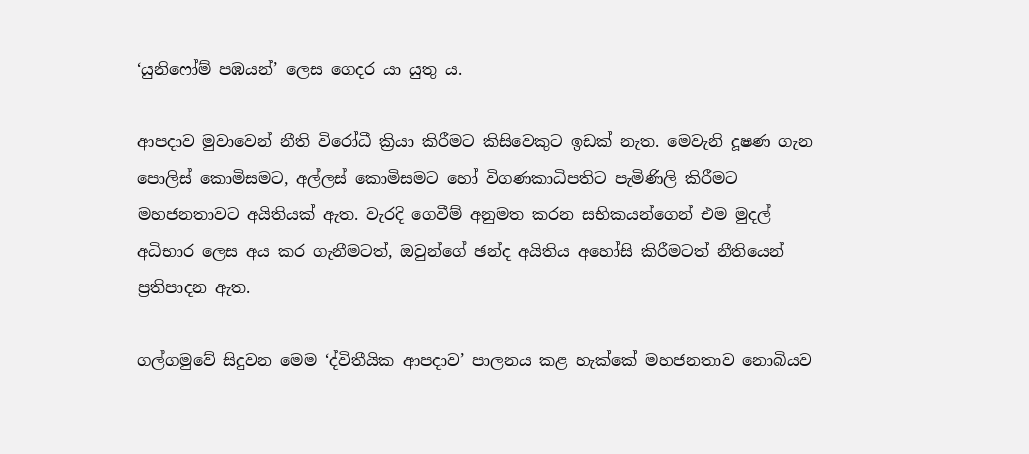‘යුනිෆෝම් පඹයන්’ ලෙස ගෙදර යා යුතු ය.

ආපදාව මුවාවෙන් නීති විරෝධී ක්‍රියා කිරීමට කිසිවෙකුට ඉඩක් නැත. මෙවැනි දූෂණ ගැන පොලිස් කොමිසමට, අල්ලස් කොමිසමට හෝ විගණකාධිපතිට පැමිණිලි කිරීමට මහජනතාවට අයිතියක් ඇත. වැරදි ගෙවීම් අනුමත කරන සභිකයන්ගෙන් එම මුදල් අධිභාර ලෙස අය කර ගැනීමටත්, ඔවුන්ගේ ඡන්ද අයිතිය අහෝසි කිරීමටත් නීතියෙන් ප්‍රතිපාදන ඇත.

ගල්ගමුවේ සිදුවන මෙම ‘ද්විතීයික ආපදාව’ පාලනය කළ හැක්කේ මහජනතාව නොබියව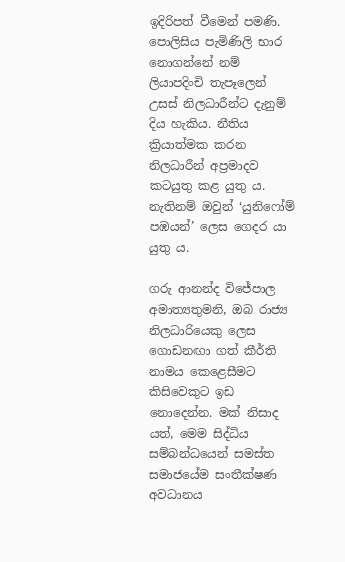ඉදිරිපත් වීමෙන් පමණි. පොලිසිය පැමිණිලි භාර නොගන්නේ නම් ලියාපදිංචි තැපෑලෙන් උසස් නිලධාරීන්ට දැනුම් දිය හැකිය. නීතිය ක්‍රියාත්මක කරන නිලධාරීන් අප්‍රමාදව කටයුතු කළ යුතු ය. නැතිනම් ඔවුන් ‘යුනිෆෝම් පඹයන්’ ලෙස ගෙදර යා යුතු ය.

ගරු ආනන්ද විජේපාල අමාත්‍යතුමනි, ඔබ රාජ්‍ය නිලධාරියෙකු ලෙස ගොඩනඟා ගත් කීර්ති නාමය කෙළෙසීමට කිසිවෙකුට ඉඩ නොදෙන්න. මක් නිසාද යත්, මෙම සිද්ධිය සම්බන්ධයෙන් සමස්ත සමාජයේම සංතීක්ෂණ අවධානය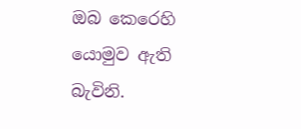ඔබ කෙරෙහි යොමුව ඇති බැවිනි.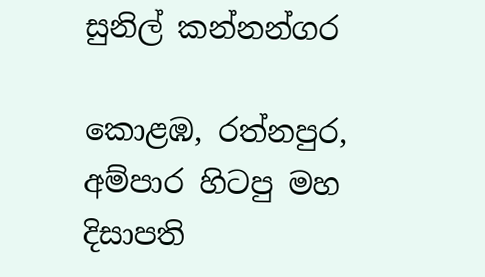සුනිල් කන්නන්ගර

කොළඹ, රත්නපුර, අම්පාර හිටපු මහ දිසාපති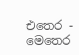එතෙර - මෙතෙර